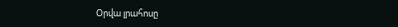Օրվա լրահոսը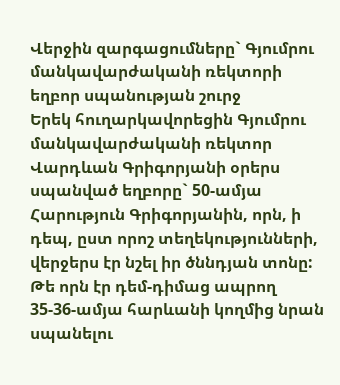Վերջին զարգացումները` Գյումրու մանկավարժականի ռեկտորի եղբոր սպանության շուրջ
Երեկ հուղարկավորեցին Գյումրու մանկավարժականի ռեկտոր Վարդևան Գրիգորյանի օրերս սպանված եղբորը` 50-ամյա Հարություն Գրիգորյանին, որն, ի դեպ, ըստ որոշ տեղեկությունների, վերջերս էր նշել իր ծննդյան տոնը: Թե որն էր դեմ-դիմաց ապրող 35-36-ամյա հարևանի կողմից նրան սպանելու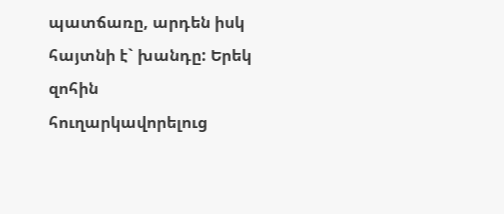պատճառը, արդեն իսկ հայտնի է` խանդը: Երեկ զոհին հուղարկավորելուց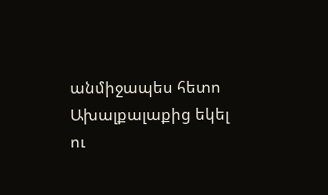անմիջապես հետո Ախալքալաքից եկել ու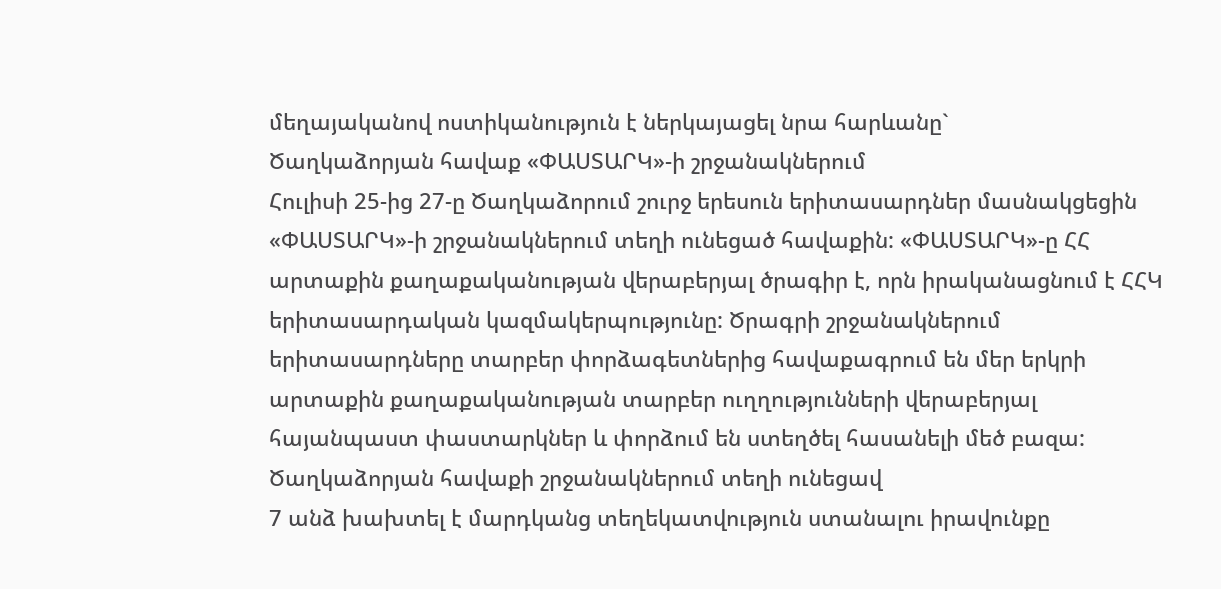մեղայականով ոստիկանություն է ներկայացել նրա հարևանը`
Ծաղկաձորյան հավաք «ՓԱՍՏԱՐԿ»-ի շրջանակներում
Հուլիսի 25-ից 27-ը Ծաղկաձորում շուրջ երեսուն երիտասարդներ մասնակցեցին «ՓԱՍՏԱՐԿ»-ի շրջանակներում տեղի ունեցած հավաքին: «ՓԱՍՏԱՐԿ»-ը ՀՀ արտաքին քաղաքականության վերաբերյալ ծրագիր է, որն իրականացնում է ՀՀԿ երիտասարդական կազմակերպությունը: Ծրագրի շրջանակներում երիտասարդները տարբեր փորձագետներից հավաքագրում են մեր երկրի արտաքին քաղաքականության տարբեր ուղղությունների վերաբերյալ հայանպաստ փաստարկներ և փորձում են ստեղծել հասանելի մեծ բազա: Ծաղկաձորյան հավաքի շրջանակներում տեղի ունեցավ
7 անձ խախտել է մարդկանց տեղեկատվություն ստանալու իրավունքը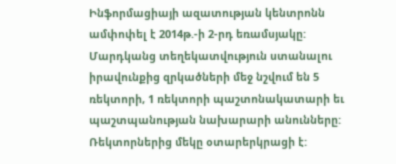Ինֆորմացիայի ազատության կենտրոնն ամփոփել է 2014թ.-ի 2-րդ եռամսյակը: Մարդկանց տեղեկատվություն ստանալու իրավունքից զրկածների մեջ նշվում են 5 ռեկտորի, 1 ռեկտորի պաշտոնակատարի եւ պաշտպանության նախարարի անունները: Ռեկտորներից մեկը օտարերկրացի է: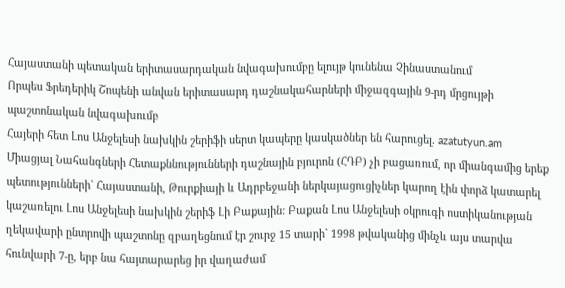Հայաստանի պետական երիտասարդական նվագախումբը ելույթ կունենա Չինաստանում
Որպես Ֆրեդերիկ Շոպենի անվան երիտասարդ դաշնակահարների միջազգային 9-րդ մրցույթի պաշտոնական նվագախումբ
Հայերի հետ Լոս Անջելեսի նախկին շերիֆի սերտ կապերը կասկածներ են հարուցել. azatutyun.am
Միացյալ Նահանգների Հետաքննությունների դաշնային բյուրոն (ՀԴԲ) չի բացառում, որ միանգամից երեք պետությունների` Հայաստանի, Թուրքիայի և Ադրբեջանի ներկայացուցիչներ կարող էին փորձ կատարել կաշառելու Լոս Անջելեսի նախկին շերիֆ Լի Բաքային: Բաքան Լոս Անջելեսի օկրուգի ոստիկանության ղեկավարի ընտրովի պաշտոնը զբաղեցնում էր շուրջ 15 տարի` 1998 թվականից մինչև այս տարվա հունվարի 7-ը, երբ նա հայտարարեց իր վաղաժամ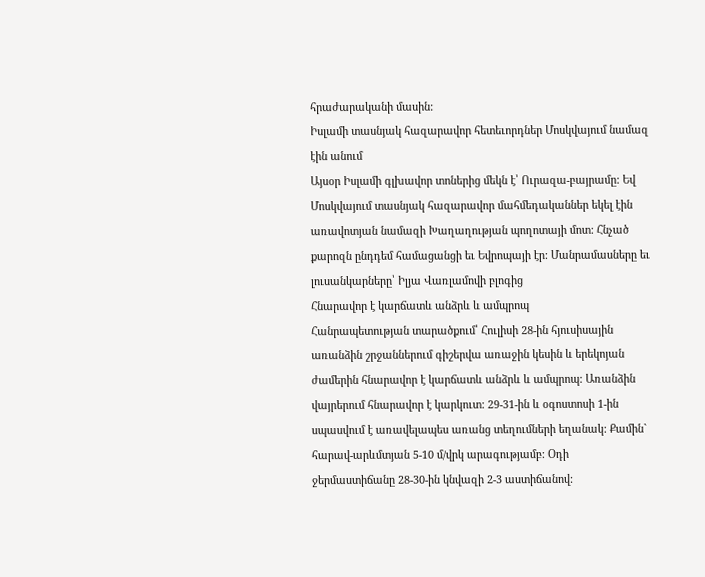հրաժարականի մասին:
Իսլամի տասնյակ հազարավոր հետեւորդներ Մոսկվայում նամազ էին անում
Այսօր Իսլամի գլխավոր տոներից մեկն է՝ Ուրազա-բայրամը: Եվ Մոսկվայում տասնյակ հազարավոր մահմեդականներ եկել էին առավոտյան նամազի Խաղաղության պողոտայի մոտ: Հնչած քարոզն ընդդեմ համացանցի եւ Եվրոպայի էր: Մանրամասները եւ լուսանկարները՝ Իլյա Վառլամովի բլոգից
Հնարավոր է կարճատև անձրև և ամպրոպ
Հանրապետության տարածքում՝ Հուլիսի 28-ին հյուսիսային առանձին շրջաններում գիշերվա առաջին կեսին և երեկոյան ժամերին հնարավոր է կարճատև անձրև և ամպրոպ: Առանձին վայրերում հնարավոր է կարկուտ: 29-31-ին և օգոստոսի 1-ին սպասվում է առավելապես առանց տեղումների եղանակ: Քամին` հարավ-արևմտյան 5-10 մ/վրկ արագությամբ: Օդի ջերմաստիճանը 28-30-ին կնվազի 2-3 աստիճանով: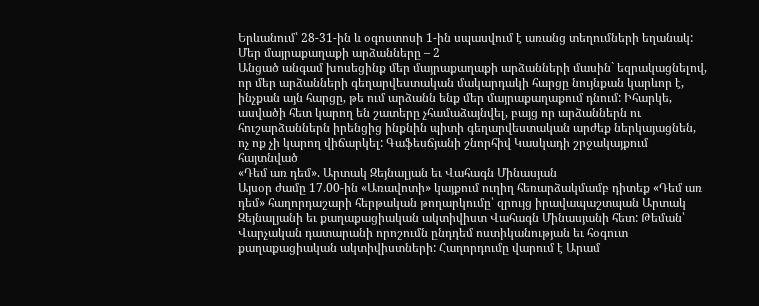Երևանում՝ 28-31-ին և օգոստոսի 1-ին սպասվում է առանց տեղումների եղանակ:
Մեր մայրաքաղաքի արձանները – 2
Անցած անգամ խոսեցինք մեր մայրաքաղաքի արձանների մասին` եզրակացնելով, որ մեր արձանների գեղարվեստական մակարդակի հարցը նույնքան կարևոր է, ինչքան այն հարցը, թե ում արձանն ենք մեր մայրաքաղաքում դնում: Իհարկե, ասվածի հետ կարող են շատերը չհամաձայնվել, բայց որ արձաններն ու հուշարձաններն իրենցից ինքնին պիտի գեղարվեստական արժեք ներկայացնեն, ոչ ոք չի կարող վիճարկել: Գաֆեսճյանի շնորհիվ Կասկադի շրջակայքում հայտնված
«Դեմ առ դեմ». Արտակ Զեյնալյան եւ Վահագն Մինասյան
Այսօր ժամը 17.00-ին «Առավոտի» կայքում ուղիղ հեռարձակմամբ դիտեք «Դեմ առ դեմ» հաղորդաշարի հերթական թողարկումը՝ զրույց իրավապաշտպան Արտակ Զեյնալյանի եւ քաղաքացիական ակտիվիստ Վահագն Մինասյանի հետ: Թեման՝ Վարչական դատարանի որոշումն ընդդեմ ոստիկանության եւ հօգուտ քաղաքացիական ակտիվիստների: Հաղորդումը վարում է Արամ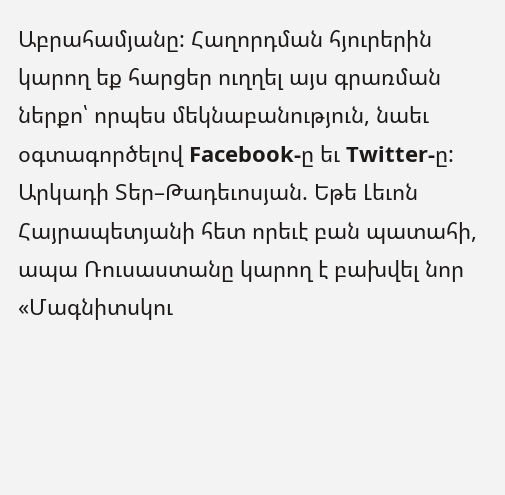Աբրահամյանը: Հաղորդման հյուրերին կարող եք հարցեր ուղղել այս գրառման ներքո՝ որպես մեկնաբանություն, նաեւ օգտագործելով Facebook-ը եւ Twitter-ը:
Արկադի Տեր–Թադեւոսյան. Եթե Լեւոն Հայրապետյանի հետ որեւէ բան պատահի, ապա Ռուսաստանը կարող է բախվել նոր «Մագնիտսկու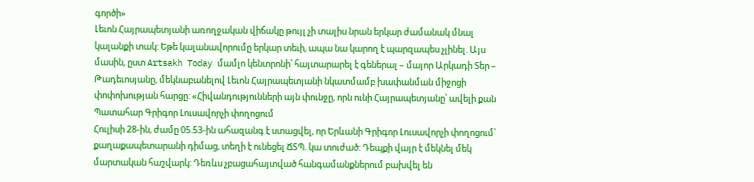գործի»
Լեւոն Հայրապետյանի առողջական վիճակը թույլ չի տալիս նրան երկար ժամանակ մնալ կալանքի տակ: Եթե կալանավորումը երկար տեւի, ապա նա կարող է պարզապես չլինել. Այս մասին, ըստ Artsakh Today մամլո կենտրոնի՝ հայտարարել է գեներալ – մայոր Արկադի Տեր – Թադեւոսյանը, մեկնաբանելով Լեւոն Հայրապետյանի նկատմամբ խափանման միջոցի փոփոխության հարցը: «Հիվանդությունների այն փունջը, որն ունի Հայրապետյանը՝ ավելի քան
Պատահար Գրիգոր Լուսավորչի փողոցում
Հուլիսի 28-ին, ժամը 05.53-ին ահազանգ է ստացվել, որ Երևանի Գրիգոր Լուսավորչի փողոցում՝ քաղաքապետարանի դիմաց, տեղի է ունեցել ՃՏՊ. կա տուժած: Դեպքի վայր է մեկնել մեկ մարտական հաշվարկ: Դեռևս չբացահայտված հանգամանքներում բախվել են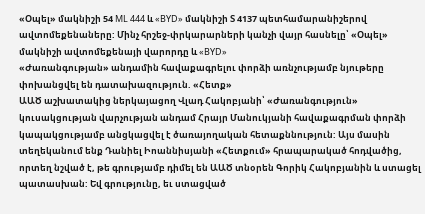«Օպել» մակնիշի 54 ML 444 և «BYD» մակնիշի Տ 4137 պետհամարանիշերով ավտոմեքենաները: Մինչ հրշեջ-փրկարարների կանչի վայր հասնելը՝ «Օպել» մակնիշի ավտոմեքենայի վարորդը և «BYD»
«Ժառանգության» անդամին հավաքագրելու փորձի առնչությամբ նյութերը փոխանցվել են դատախազություն. «Հետք»
ԱԱԾ աշխատակից ներկայացող Վլադ Հակոբյանի՝ «Ժառանգություն» կուսակցության վարչության անդամ Հրայր Մանուկյանի հավաքագրման փորձի կապակցությամբ անցկացվել է ծառայողական հետաքննություն: Այս մասին տեղեկանում ենք Դանիել Իոաննիսյանի «Հետքում» հրապարակած հոդվածից, որտեղ նշված է, թե գրությամբ դիմել են ԱԱԾ տնօրեն Գորիկ Հակոբյանին և ստացել պատասխան: Եվ գրությունը, եւ ստացված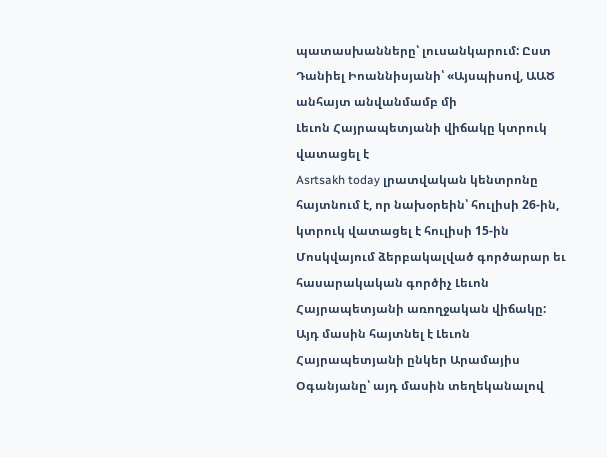պատասխանները՝ լուսանկարում: Ըստ Դանիել Իոաննիսյանի՝ «Այսպիսով, ԱԱԾ անհայտ անվանմամբ մի
Լեւոն Հայրապետյանի վիճակը կտրուկ վատացել է
Asrtsakh today լրատվական կենտրոնը հայտնում է, որ նախօրեին՝ հուլիսի 26-ին, կտրուկ վատացել է հուլիսի 15-ին Մոսկվայում ձերբակալված գործարար եւ հասարակական գործիչ Լեւոն Հայրապետյանի առողջական վիճակը: Այդ մասին հայտնել է Լեւոն Հայրապետյանի ընկեր Արամայիս Օգանյանը՝ այդ մասին տեղեկանալով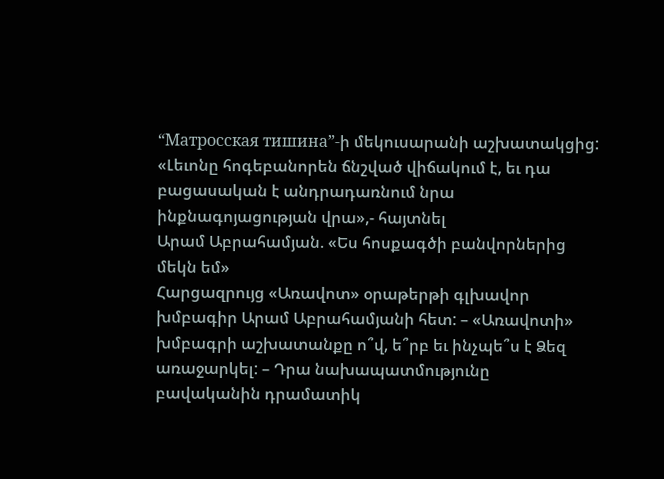“Матросская тишина”-ի մեկուսարանի աշխատակցից: «Լեւոնը հոգեբանորեն ճնշված վիճակում է, եւ դա բացասական է անդրադառնում նրա ինքնագոյացության վրա»,- հայտնել
Արամ Աբրահամյան. «Ես հոսքագծի բանվորներից մեկն եմ»
Հարցազրույց «Առավոտ» օրաթերթի գլխավոր խմբագիր Արամ Աբրահամյանի հետ: – «Առավոտի» խմբագրի աշխատանքը ո՞վ, ե՞րբ եւ ինչպե՞ս է Ձեզ առաջարկել: – Դրա նախապատմությունը բավականին դրամատիկ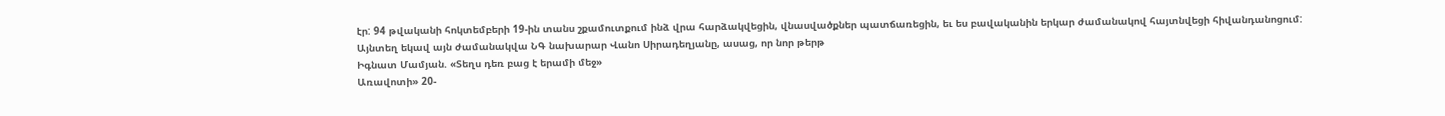էր: 94 թվականի հոկտեմբերի 19-ին տանս շքամուտքում ինձ վրա հարձակվեցին, վնասվածքներ պատճառեցին, եւ ես բավականին երկար ժամանակով հայտնվեցի հիվանդանոցում: Այնտեղ եկավ այն ժամանակվա ՆԳ նախարար Վանո Սիրադեղյանը, ասաց, որ նոր թերթ
Իգնատ Մամյան. «Տեղս դեռ բաց է երամի մեջ»
Առավոտի» 20-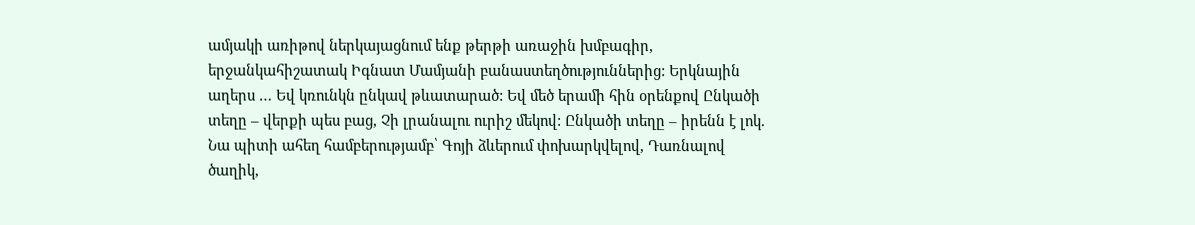ամյակի առիթով ներկայացնում ենք թերթի առաջին խմբագիր, երջանկահիշատակ Իգնատ Մամյանի բանաստեղծություններից: Երկնային աղերս … Եվ կռունկն ընկավ թևատարած: Եվ մեծ երամի հին օրենքով Ընկածի տեղը – վերքի պես բաց, Չի լրանալու ուրիշ մեկով: Ընկածի տեղը – իրենն է լոկ. Նա պիտի ահեղ համբերությամբ՝ Գոյի ձևերում փոխարկվելով, Դառնալով ծաղիկ,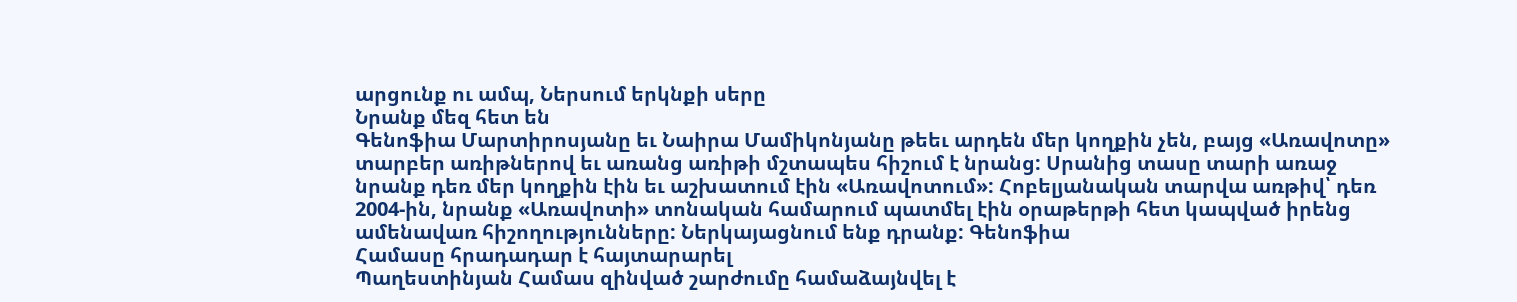արցունք ու ամպ, Ներսում երկնքի սերը
Նրանք մեզ հետ են
Գենոֆիա Մարտիրոսյանը եւ Նաիրա Մամիկոնյանը թեեւ արդեն մեր կողքին չեն, բայց «Առավոտը» տարբեր առիթներով եւ առանց առիթի մշտապես հիշում է նրանց: Սրանից տասը տարի առաջ նրանք դեռ մեր կողքին էին եւ աշխատում էին «Առավոտում»: Հոբելյանական տարվա առթիվ՝ դեռ 2004-ին, նրանք «Առավոտի» տոնական համարում պատմել էին օրաթերթի հետ կապված իրենց ամենավառ հիշողությունները: Ներկայացնում ենք դրանք: Գենոֆիա
Համասը հրադադար է հայտարարել
Պաղեստինյան Համաս զինված շարժումը համաձայնվել է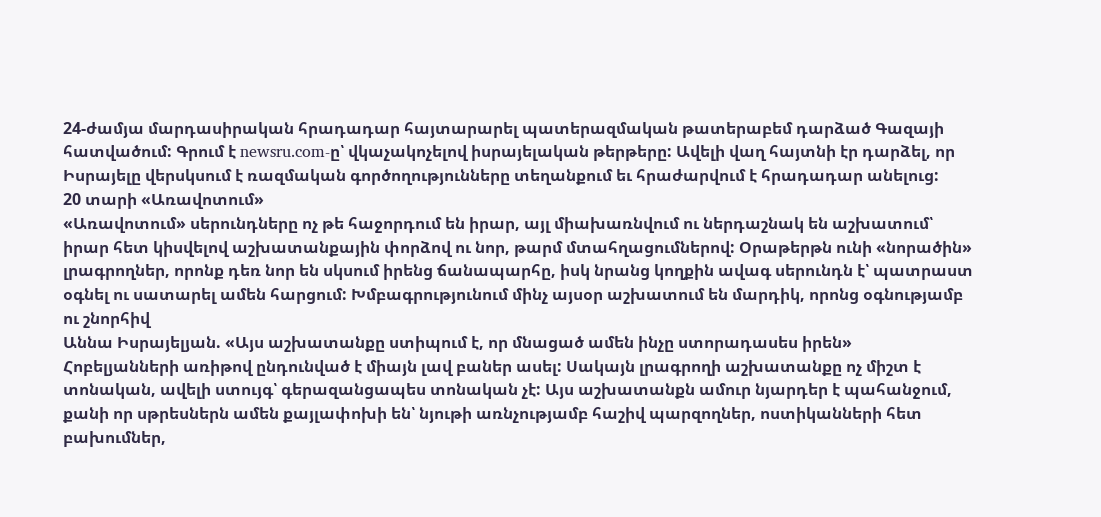24-ժամյա մարդասիրական հրադադար հայտարարել պատերազմական թատերաբեմ դարձած Գազայի հատվածում: Գրում է newsru.com-ը՝ վկաչակոչելով իսրայելական թերթերը: Ավելի վաղ հայտնի էր դարձել, որ Իսրայելը վերսկսում է ռազմական գործողությունները տեղանքում եւ հրաժարվում է հրադադար անելուց:
20 տարի «Առավոտում»
«Առավոտում» սերունդները ոչ թե հաջորդում են իրար, այլ միախառնվում ու ներդաշնակ են աշխատում՝ իրար հետ կիսվելով աշխատանքային փորձով ու նոր, թարմ մտահղացումներով: Օրաթերթն ունի «նորածին» լրագրողներ, որոնք դեռ նոր են սկսում իրենց ճանապարհը, իսկ նրանց կողքին ավագ սերունդն է՝ պատրաստ օգնել ու սատարել ամեն հարցում: Խմբագրությունում մինչ այսօր աշխատում են մարդիկ, որոնց օգնությամբ ու շնորհիվ
Աննա Իսրայելյան. «Այս աշխատանքը ստիպում է, որ մնացած ամեն ինչը ստորադասես իրեն»
Հոբելյանների առիթով ընդունված է միայն լավ բաներ ասել: Սակայն լրագրողի աշխատանքը ոչ միշտ է տոնական, ավելի ստույգ՝ գերազանցապես տոնական չէ: Այս աշխատանքն ամուր նյարդեր է պահանջում, քանի որ սթրեսներն ամեն քայլափոխի են՝ նյութի առնչությամբ հաշիվ պարզողներ, ոստիկանների հետ բախումներ,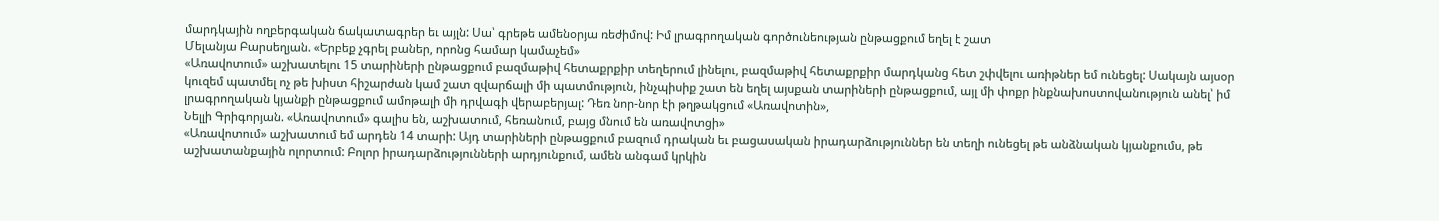մարդկային ողբերգական ճակատագրեր եւ այլն: Սա՝ գրեթե ամենօրյա ռեժիմով: Իմ լրագրողական գործունեության ընթացքում եղել է շատ
Մելանյա Բարսեղյան. «Երբեք չգրել բաներ, որոնց համար կամաչեմ»
«Առավոտում» աշխատելու 15 տարիների ընթացքում բազմաթիվ հետաքրքիր տեղերում լինելու, բազմաթիվ հետաքրքիր մարդկանց հետ շփվելու առիթներ եմ ունեցել: Սակայն այսօր կուզեմ պատմել ոչ թե խիստ հիշարժան կամ շատ զվարճալի մի պատմություն, ինչպիսիք շատ են եղել այսքան տարիների ընթացքում, այլ մի փոքր ինքնախոստովանություն անել՝ իմ լրագրողական կյանքի ընթացքում ամոթալի մի դրվագի վերաբերյալ: Դեռ նոր-նոր էի թղթակցում «Առավոտին»,
Նելլի Գրիգորյան. «Առավոտում» գալիս են, աշխատում, հեռանում, բայց մնում են առավոտցի»
«Առավոտում» աշխատում եմ արդեն 14 տարի: Այդ տարիների ընթացքում բազում դրական եւ բացասական իրադարձություններ են տեղի ունեցել թե անձնական կյանքումս, թե աշխատանքային ոլորտում: Բոլոր իրադարձությունների արդյունքում, ամեն անգամ կրկին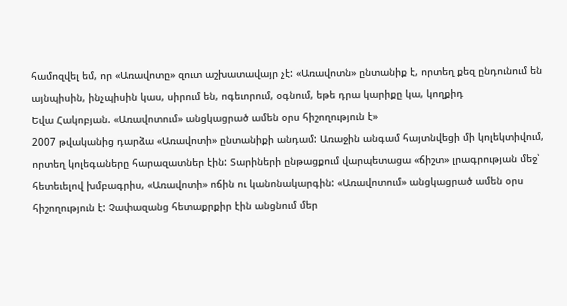համոզվել եմ, որ «Առավոտը» զուտ աշխատավայր չէ: «Առավոտն» ընտանիք է, որտեղ քեզ ընդունում են այնպիսին, ինչպիսին կաս, սիրում են, ոգեւորում, օգնում, եթե դրա կարիքը կա, կողքիդ
Եվա Հակոբյան. «Առավոտում» անցկացրած ամեն օրս հիշողություն է»
2007 թվականից դարձա «Առավոտի» ընտանիքի անդամ: Առաջին անգամ հայտնվեցի մի կոլեկտիվում, որտեղ կոլեգաները հարազատներ էին: Տարիների ընթացքում վարպետացա «ճիշտ» լրագրության մեջ՝ հետեւելով խմբագրիս, «Առավոտի» ոճին ու կանոնակարգին: «Առավոտում» անցկացրած ամեն օրս հիշողություն է: Չափազանց հետաքրքիր էին անցնում մեր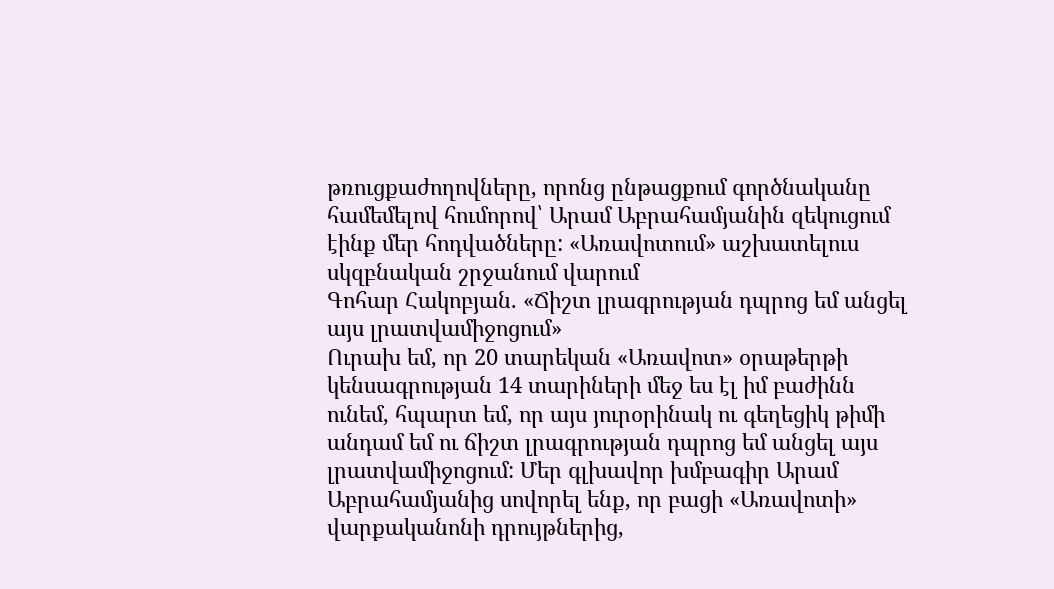թռուցքաժողովները, որոնց ընթացքում գործնականը համեմելով հումորով՝ Արամ Աբրահամյանին զեկուցում էինք մեր հոդվածները: «Առավոտում» աշխատելուս սկզբնական շրջանում վարում
Գոհար Հակոբյան. «Ճիշտ լրագրության դպրոց եմ անցել այս լրատվամիջոցում»
Ուրախ եմ, որ 20 տարեկան «Առավոտ» օրաթերթի կենսագրության 14 տարիների մեջ ես էլ իմ բաժինն ունեմ, հպարտ եմ, որ այս յուրօրինակ ու գեղեցիկ թիմի անդամ եմ ու ճիշտ լրագրության դպրոց եմ անցել այս լրատվամիջոցում: Մեր գլխավոր խմբագիր Արամ Աբրահամյանից սովորել ենք, որ բացի «Առավոտի» վարքականոնի դրույթներից,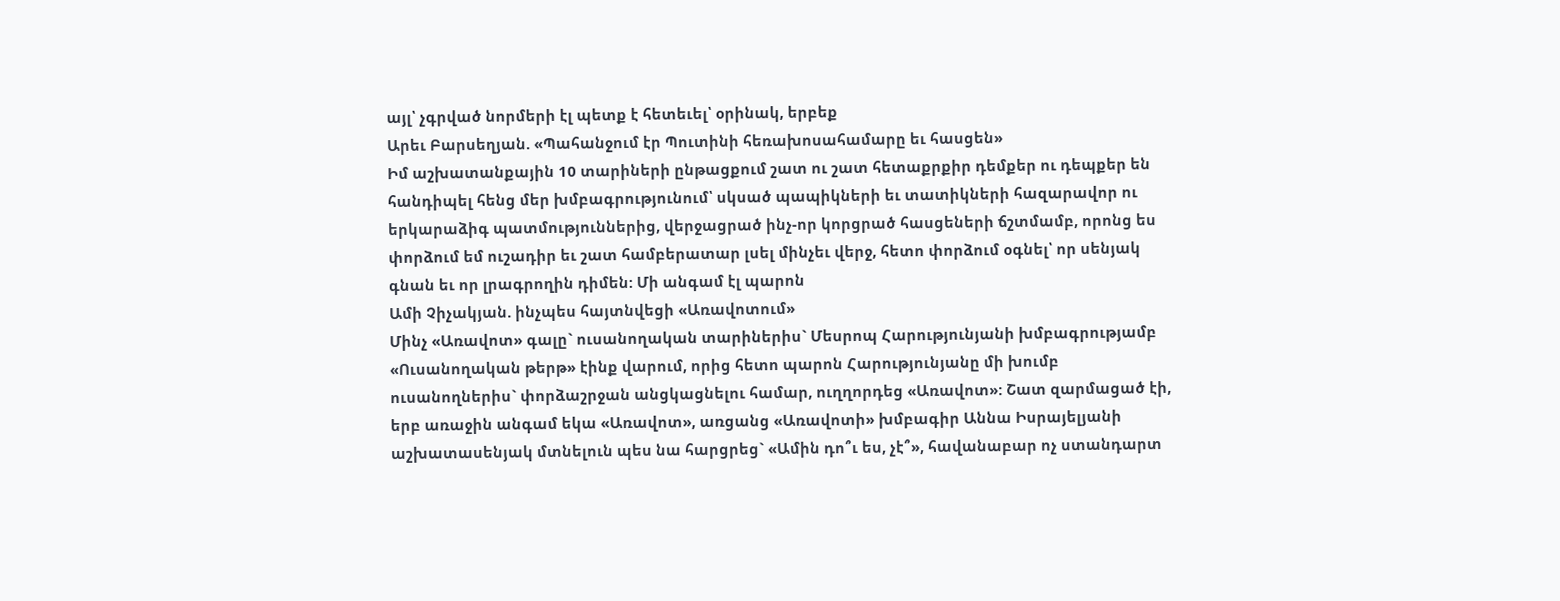այլ՝ չգրված նորմերի էլ պետք է հետեւել՝ օրինակ, երբեք
Արեւ Բարսեղյան. «Պահանջում էր Պուտինի հեռախոսահամարը եւ հասցեն»
Իմ աշխատանքային 10 տարիների ընթացքում շատ ու շատ հետաքրքիր դեմքեր ու դեպքեր են հանդիպել հենց մեր խմբագրությունում՝ սկսած պապիկների եւ տատիկների հազարավոր ու երկարաձիգ պատմություններից, վերջացրած ինչ-որ կորցրած հասցեների ճշտմամբ, որոնց ես փորձում եմ ուշադիր եւ շատ համբերատար լսել մինչեւ վերջ, հետո փորձում օգնել՝ որ սենյակ գնան եւ որ լրագրողին դիմեն: Մի անգամ էլ պարոն
Ամի Չիչակյան. ինչպես հայտնվեցի «Առավոտում»
Մինչ «Առավոտ» գալը` ուսանողական տարիներիս` Մեսրոպ Հարությունյանի խմբագրությամբ «Ուսանողական թերթ» էինք վարում, որից հետո պարոն Հարությունյանը մի խումբ ուսանողներիս` փորձաշրջան անցկացնելու համար, ուղղորդեց «Առավոտ»: Շատ զարմացած էի, երբ առաջին անգամ եկա «Առավոտ», առցանց «Առավոտի» խմբագիր Աննա Իսրայելյանի աշխատասենյակ մտնելուն պես նա հարցրեց` «Ամին դո՞ւ ես, չէ՞», հավանաբար ոչ ստանդարտ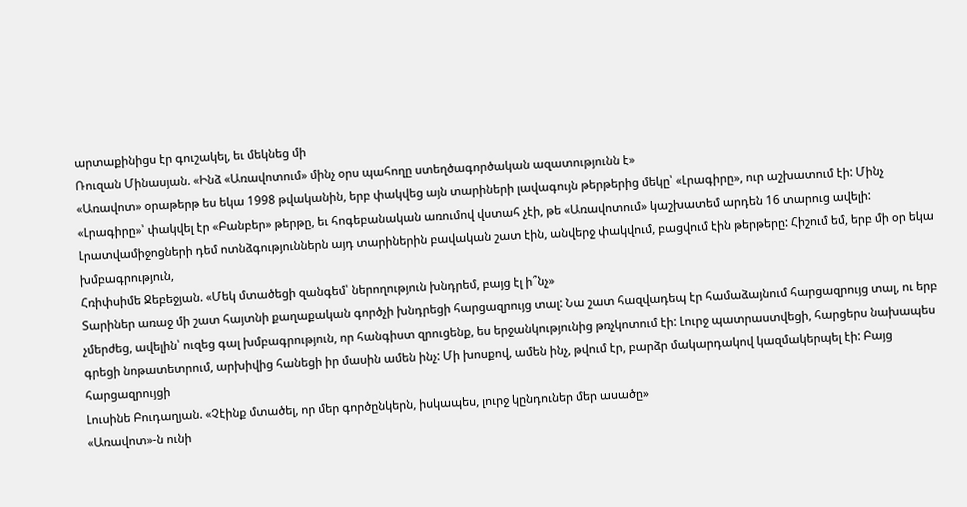արտաքինիցս էր գուշակել, եւ մեկնեց մի
Ռուզան Մինասյան. «Ինձ «Առավոտում» մինչ օրս պահողը ստեղծագործական ազատությունն է»
«Առավոտ» օրաթերթ ես եկա 1998 թվականին, երբ փակվեց այն տարիների լավագույն թերթերից մեկը՝ «Լրագիրը», ուր աշխատում էի: Մինչ «Լրագիրը»՝ փակվել էր «Բանբեր» թերթը, եւ հոգեբանական առումով վստահ չէի, թե «Առավոտում» կաշխատեմ արդեն 16 տարուց ավելի: Լրատվամիջոցների դեմ ոտնձգություններն այդ տարիներին բավական շատ էին, անվերջ փակվում, բացվում էին թերթերը: Հիշում եմ, երբ մի օր եկա խմբագրություն,
Հռիփսիմե Ջեբեջյան. «Մեկ մտածեցի զանգեմ՝ ներողություն խնդրեմ, բայց էլ ի՞նչ»
Տարիներ առաջ մի շատ հայտնի քաղաքական գործչի խնդրեցի հարցազրույց տալ: Նա շատ հազվադեպ էր համաձայնում հարցազրույց տալ, ու երբ չմերժեց, ավելին՝ ուզեց գալ խմբագրություն, որ հանգիստ զրուցենք, ես երջանկությունից թռչկոտում էի: Լուրջ պատրաստվեցի, հարցերս նախապես գրեցի նոթատետրում, արխիվից հանեցի իր մասին ամեն ինչ: Մի խոսքով, ամեն ինչ, թվում էր, բարձր մակարդակով կազմակերպել էի: Բայց հարցազրույցի
Լուսինե Բուդաղյան. «Չէինք մտածել, որ մեր գործընկերն, իսկապես, լուրջ կընդուներ մեր ասածը»
«Առավոտ»-ն ունի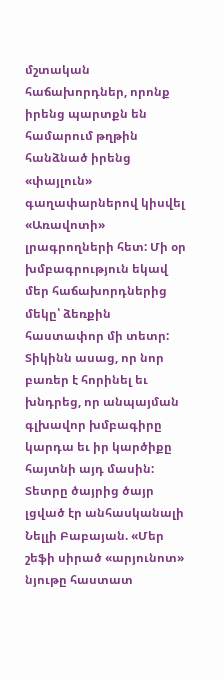մշտական հաճախորդներ, որոնք իրենց պարտքն են համարում թղթին հանձնած իրենց «փայլուն» գաղափարներով կիսվել «Առավոտի» լրագրողների հետ: Մի օր խմբագրություն եկավ մեր հաճախորդներից մեկը՝ ձեռքին հաստափոր մի տետր: Տիկինն ասաց, որ նոր բառեր է հորինել եւ խնդրեց, որ անպայման գլխավոր խմբագիրը կարդա եւ իր կարծիքը հայտնի այդ մասին: Տետրը ծայրից ծայր լցված էր անհասկանալի
Նելլի Բաբայան. «Մեր շեֆի սիրած «արյունոտ» նյութը հաստատ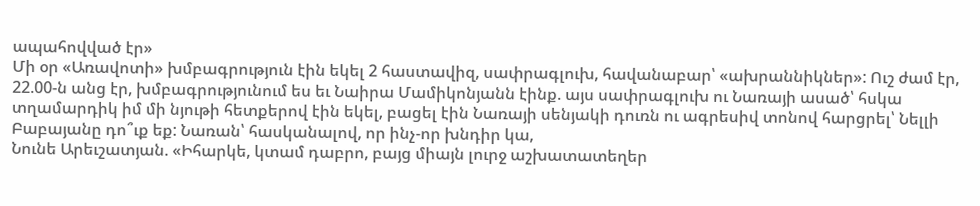ապահովված էր»
Մի օր «Առավոտի» խմբագրություն էին եկել 2 հաստավիզ, սափրագլուխ, հավանաբար՝ «ախրաննիկներ»: Ուշ ժամ էր, 22.00-ն անց էր, խմբագրությունում ես եւ Նաիրա Մամիկոնյանն էինք. այս սափրագլուխ ու Նառայի ասած՝ հսկա տղամարդիկ իմ մի նյութի հետքերով էին եկել, բացել էին Նառայի սենյակի դուռն ու ագրեսիվ տոնով հարցրել՝ Նելլի Բաբայանը դո՞ւք եք: Նառան՝ հասկանալով, որ ինչ-որ խնդիր կա,
Նունե Արեւշատյան. «Իհարկե, կտամ դաբրո, բայց միայն լուրջ աշխատատեղեր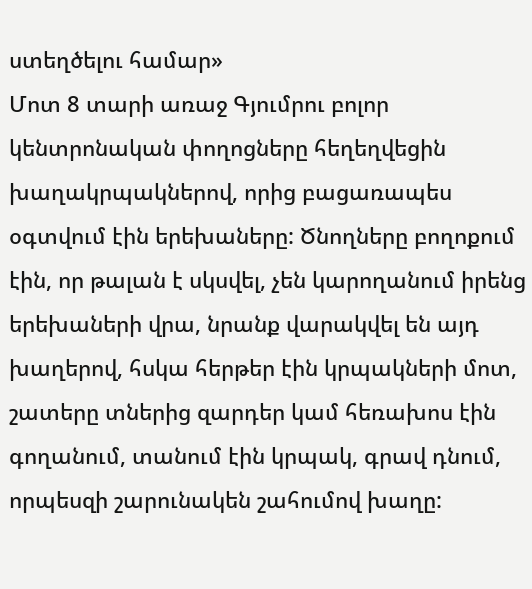ստեղծելու համար»
Մոտ 8 տարի առաջ Գյումրու բոլոր կենտրոնական փողոցները հեղեղվեցին խաղակրպակներով, որից բացառապես օգտվում էին երեխաները: Ծնողները բողոքում էին, որ թալան է սկսվել, չեն կարողանում իրենց երեխաների վրա, նրանք վարակվել են այդ խաղերով, հսկա հերթեր էին կրպակների մոտ, շատերը տներից զարդեր կամ հեռախոս էին գողանում, տանում էին կրպակ, գրավ դնում, որպեսզի շարունակեն շահումով խաղը: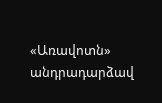«Առավոտն» անդրադարձավ